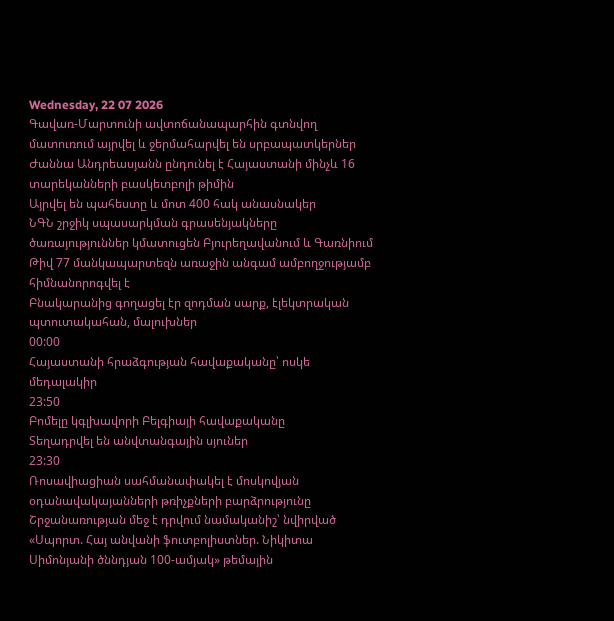Wednesday, 22 07 2026
Գավառ-Մարտունի ավտոճանապարհին գտնվող մատուռում այրվել և ջերմահարվել են սրբապատկերներ
Ժաննա Անդրեասյանն ընդունել է Հայաստանի մինչև 16 տարեկանների բասկետբոլի թիմին
Այրվել են պահեստը և մոտ 400 հակ անասնակեր
ՆԳՆ շրջիկ սպասարկման գրասենյակները ծառայություններ կմատուցեն Բյուրեղավանում և Գառնիում
Թիվ 77 մանկապարտեզն առաջին անգամ ամբողջությամբ հիմնանորոգվել է
Բնակարանից գողացել էր զոդման սարք, էլեկտրական պտուտակահան, մալուխներ
00:00
Հայաստանի հրաձգության հավաքականը՝ ոսկե մեդալակիր
23:50
Բոմելը կգլխավորի Բելգիայի հավաքականը
Տեղադրվել են անվտանգային սյուներ
23:30
Ռոսավիացիան սահմանափակել է մոսկովյան օդանավակայանների թռիչքների բարձրությունը
Շրջանառության մեջ է դրվում նամականիշ՝ նվիրված «Սպորտ. Հայ անվանի ֆուտբոլիստներ. Նիկիտա Սիմոնյանի ծննդյան 100-ամյակ» թեմային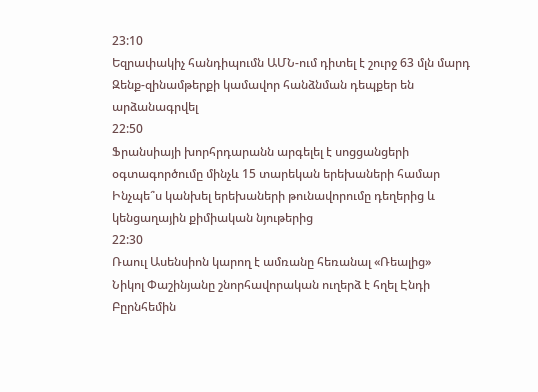23:10
Եզրափակիչ հանդիպումն ԱՄՆ-ում դիտել է շուրջ 63 մլն մարդ
Զենք-զինամթերքի կամավոր հանձնման դեպքեր են արձանագրվել
22:50
Ֆրանսիայի խորհրդարանն արգելել է սոցցանցերի օգտագործումը մինչև 15 տարեկան երեխաների համար
Ինչպե՞ս կանխել երեխաների թունավորումը դեղերից և կենցաղային քիմիական նյութերից
22:30
Ռաուլ Ասենսիոն կարող է ամռանը հեռանալ «Ռեալից»
Նիկոլ Փաշինյանը շնորհավորական ուղերձ է հղել Էնդի Բըրնհեմին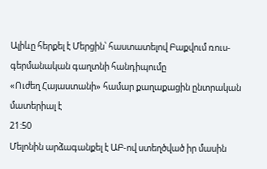Ալիևը հերքել է Մերցին՝ հաստատելով Բաքվում ռուս-գերմանական գաղտնի հանդիպումը
«Ուժեղ Հայաստանի» համար քաղաքացին ընտրական մատերիալ է
21:50
Մելոնին արձագանքել է ԱԲ-ով ստեղծված իր մասին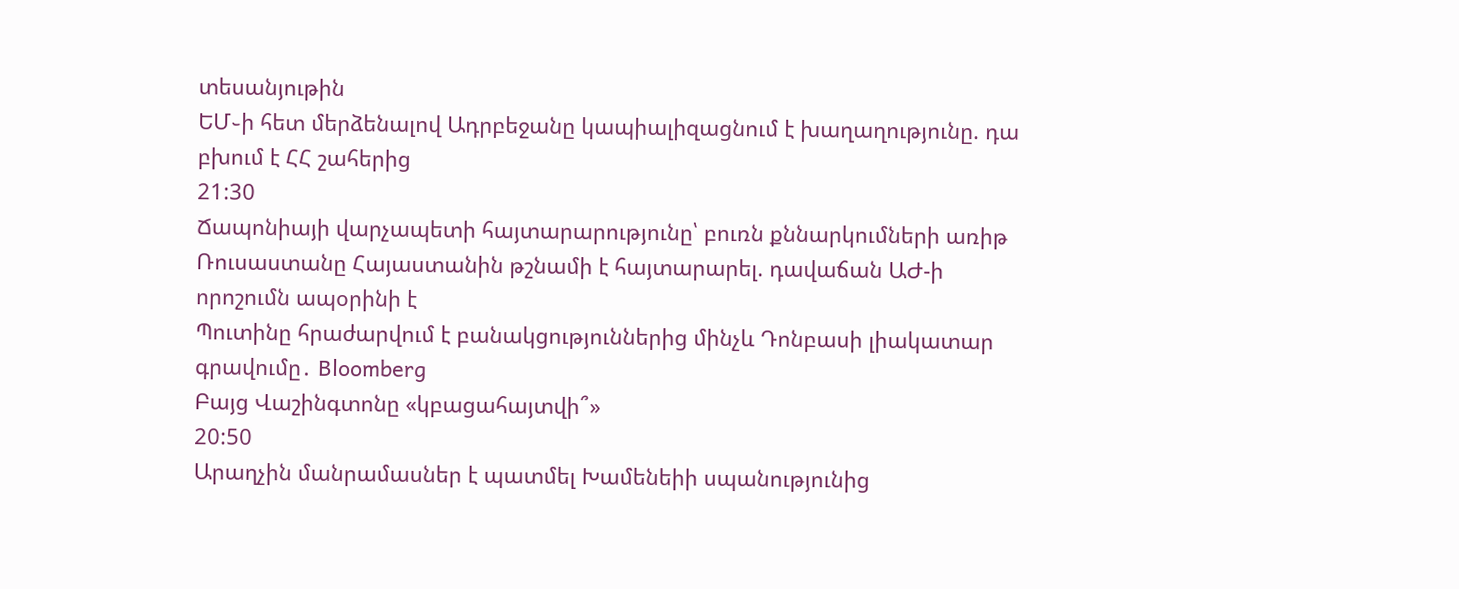տեսանյութին
ԵՄ֊ի հետ մերձենալով Ադրբեջանը կապիալիզացնում է խաղաղությունը. դա բխում է ՀՀ շահերից
21:30
Ճապոնիայի վարչապետի հայտարարությունը՝ բուռն քննարկումների առիթ
Ռուսաստանը Հայաստանին թշնամի է հայտարարել. դավաճան ԱԺ-ի որոշումն ապօրինի է
Պուտինը հրաժարվում է բանակցություններից մինչև Դոնբասի լիակատար գրավումը․ Bloomberg
Բայց Վաշինգտոնը «կբացահայտվի՞»
20:50
Արաղչին մանրամասներ է պատմել Խամենեիի սպանությունից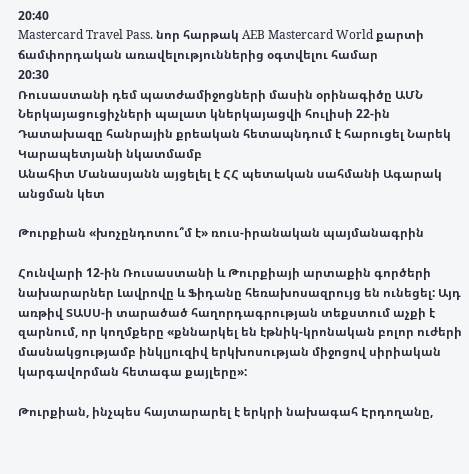20:40
Mastercard Travel Pass. նոր հարթակ AEB Mastercard World քարտի ճամփորդական առավելություններից օգտվելու համար
20:30
Ռուսաստանի դեմ պատժամիջոցների մասին օրինագիծը ԱՄՆ Ներկայացուցիչների պալատ կներկայացվի հուլիսի 22-ին
Դատախազը հանրային քրեական հետապնդում է հարուցել Նարեկ Կարապետյանի նկատմամբ
Անահիտ Մանասյանն այցելել է ՀՀ պետական սահմանի Ագարակ անցման կետ

Թուրքիան «խոչընդոտու՞մ է» ռուս-իրանական պայմանագրին

Հունվարի 12-ին Ռուսաստանի և Թուրքիայի արտաքին գործերի նախարարներ Լավրովը և Ֆիդանը հեռախոսազրույց են ունեցել: Այդ առթիվ ՏԱՍՍ-ի տարածած հաղորդագրության տեքստում աչքի է զարնում, որ կողմքերը «քննարկել են էթնիկ-կրոնական բոլոր ուժերի մասնակցությամբ ինկլյուզիվ երկխոսության միջոցով սիրիական կարգավորման հետագա քայլերը»:

Թուրքիան, ինչպես հայտարարել է երկրի նախագահ Էրդողանը,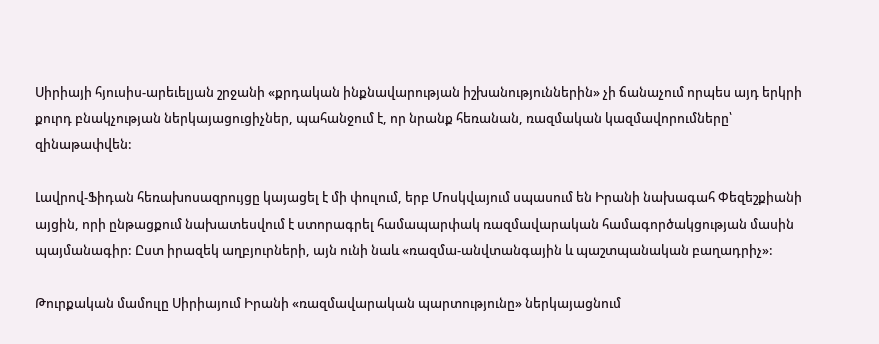Սիրիայի հյուսիս-արեւելյան շրջանի «քրդական ինքնավարության իշխանություններին» չի ճանաչում որպես այդ երկրի քուրդ բնակչության ներկայացուցիչներ, պահանջում է, որ նրանք հեռանան, ռազմական կազմավորումները՝ զինաթափվեն:

Լավրով-Ֆիդան հեռախոսազրույցը կայացել է մի փուլում, երբ Մոսկվայում սպասում են Իրանի նախագահ Փեզեշքիանի այցին, որի ընթացքում նախատեսվում է ստորագրել համապարփակ ռազմավարական համագործակցության մասին պայմանագիր: Ըստ իրազեկ աղբյուրների, այն ունի նաև «ռազմա-անվտանգային և պաշտպանական բաղադրիչ»:

Թուրքական մամուլը Սիրիայում Իրանի «ռազմավարական պարտությունը» ներկայացնում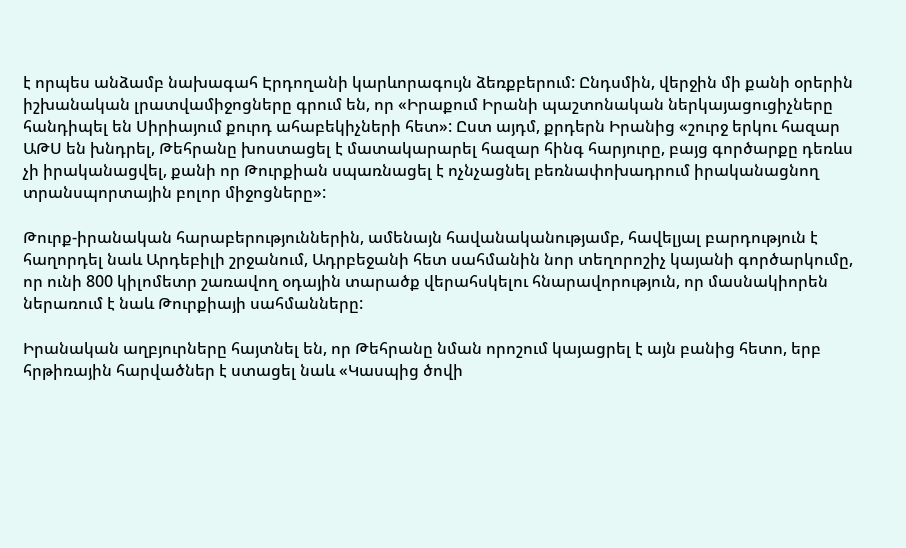է որպես անձամբ նախագահ Էրդողանի կարևորագույն ձեռքբերում: Ընդսմին, վերջին մի քանի օրերին իշխանական լրատվամիջոցները գրում են, որ «Իրաքում Իրանի պաշտոնական ներկայացուցիչները հանդիպել են Սիրիայում քուրդ ահաբեկիչների հետ»: Ըստ այդմ, քրդերն Իրանից «շուրջ երկու հազար ԱԹՍ են խնդրել, Թեհրանը խոստացել է մատակարարել հազար հինգ հարյուրը, բայց գործարքը դեռևս չի իրականացվել, քանի որ Թուրքիան սպառնացել է ոչնչացնել բեռնափոխադրում իրականացնող տրանսպորտային բոլոր միջոցները»:

Թուրք-իրանական հարաբերություններին, ամենայն հավանականությամբ, հավելյալ բարդություն է հաղորդել նաև Արդեբիլի շրջանում, Ադրբեջանի հետ սահմանին նոր տեղորոշիչ կայանի գործարկումը, որ ունի 800 կիլոմետր շառավող օդային տարածք վերահսկելու հնարավորություն, որ մասնակիորեն ներառում է նաև Թուրքիայի սահմանները:

Իրանական աղբյուրները հայտնել են, որ Թեհրանը նման որոշում կայացրել է այն բանից հետո, երբ հրթիռային հարվածներ է ստացել նաև «Կասպից ծովի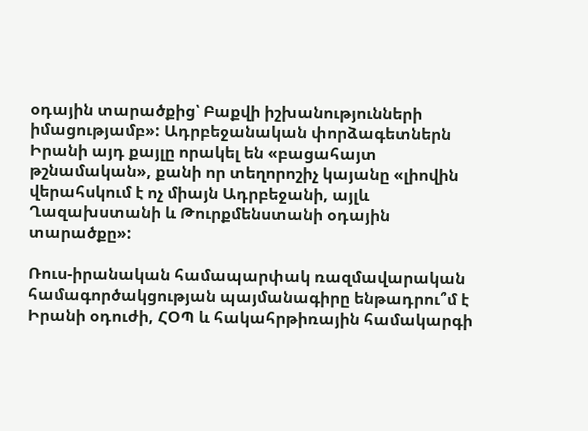օդային տարածքից՝ Բաքվի իշխանությունների իմացությամբ»: Ադրբեջանական փորձագետներն Իրանի այդ քայլը որակել են «բացահայտ թշնամական», քանի որ տեղորոշիչ կայանը «լիովին վերահսկում է ոչ միայն Ադրբեջանի, այլև Ղազախստանի և Թուրքմենստանի օդային տարածքը»:

Ռուս-իրանական համապարփակ ռազմավարական համագործակցության պայմանագիրը ենթադրու՞մ է Իրանի օդուժի, ՀՕՊ և հակահրթիռային համակարգի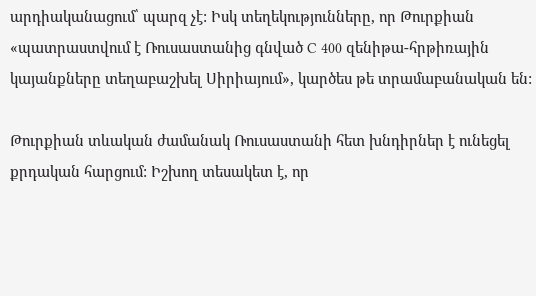արդիականացում՝ պարզ չէ: Իսկ տեղեկությունները, որ Թուրքիան «պատրաստվում է Ռուսաստանից գնված C 400 զենիթա-հրթիռային կայանքները տեղաբաշխել Սիրիայում», կարծես թե տրամաբանական են:

Թուրքիան տևական ժամանակ Ռուսաստանի հետ խնդիրներ է ունեցել քրդական հարցում: Իշխող տեսակետ է, որ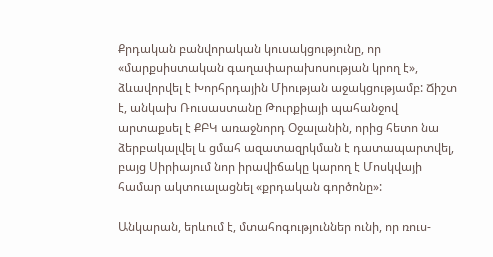Քրդական բանվորական կուսակցությունը, որ «մարքսիստական գաղափարախոսության կրող է», ձևավորվել է Խորհրդային Միության աջակցությամբ: Ճիշտ է, անկախ Ռուսաստանը Թուրքիայի պահանջով արտաքսել է ՔԲԿ առաջնորդ Օջալանին, որից հետո նա ձերբակալվել և ցմահ ազատազրկման է դատապարտվել, բայց Սիրիայում նոր իրավիճակը կարող է Մոսկվայի համար ակտուալացնել «քրդական գործոնը»:

Անկարան, երևում է, մտահոգություններ ունի, որ ռուս-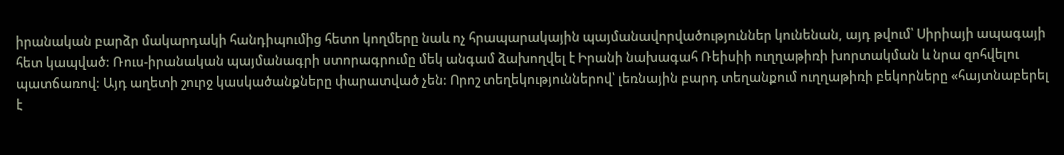իրանական բարձր մակարդակի հանդիպումից հետո կողմերը նաև ոչ հրապարակային պայմանավորվածություններ կունենան, այդ թվում՝ Սիրիայի ապագայի հետ կապված: Ռուս-իրանական պայմանագրի ստորագրումը մեկ անգամ ձախողվել է Իրանի նախագահ Ռեիսիի ուղղաթիռի խորտակման և նրա զոհվելու պատճառով: Այդ աղետի շուրջ կասկածանքները փարատված չեն: Որոշ տեղեկություններով՝ լեռնային բարդ տեղանքում ուղղաթիռի բեկորները «հայտնաբերել է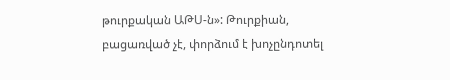թուրքական ԱԹՍ-ն»: Թուրքիան, բացառված չէ, փորձում է խոչընդոտել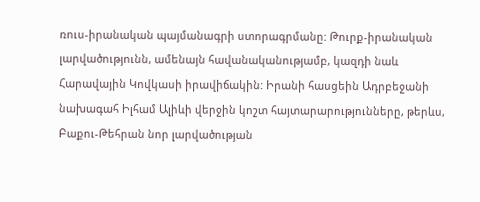ռուս-իրանական պայմանագրի ստորագրմանը: Թուրք-իրանական լարվածությունն, ամենայն հավանականությամբ, կազդի նաև Հարավային Կովկասի իրավիճակին: Իրանի հասցեին Ադրբեջանի նախագահ Իլհամ Ալիևի վերջին կոշտ հայտարարությունները, թերևս, Բաքու-Թեհրան նոր լարվածության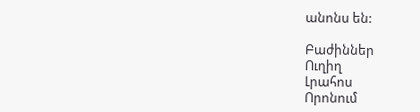անոնս են:

Բաժիններ
Ուղիղ
Լրահոս
Որոնում